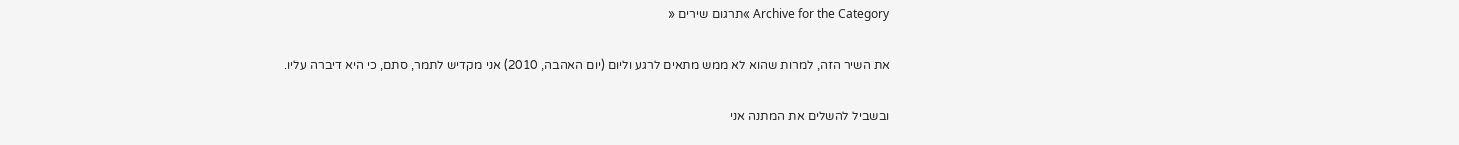Archive for the Category »תרגום שירים «

את השיר הזה, למרות שהוא לא ממש מתאים לרגע וליום (יום האהבה, 2010) אני מקדיש לתמר, סתם, כי היא דיברה עליו.

ובשביל להשלים את המתנה אני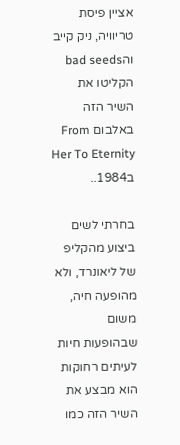אציין פיסת טריוויה, ניק קייב והbad seeds הקליטו את השיר הזה באלבום From Her To Eternity ב1984..

בחרתי לשים ביצוע מהקליפ של ליאונרד, ולא מהופעה חיה, משום שבהופעות חיות לעיתים רחוקות הוא מבצע את השיר הזה כמו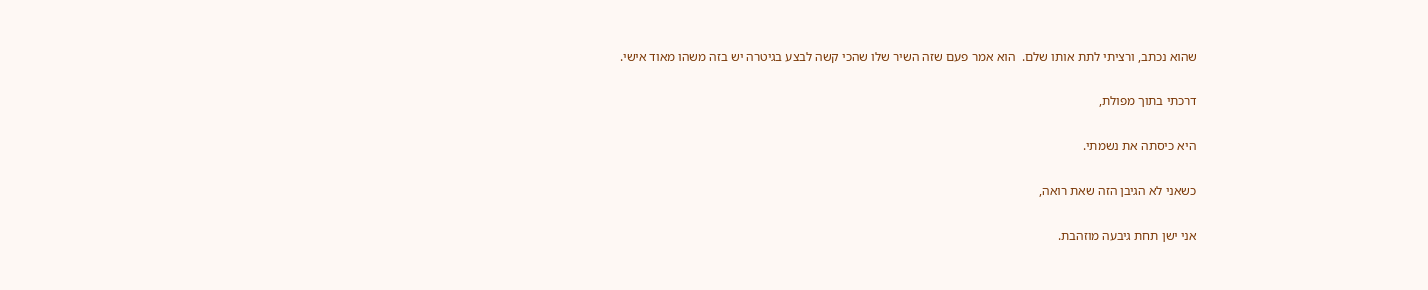שהוא נכתב, ורציתי לתת אותו שלם.  הוא אמר פעם שזה השיר שלו שהכי קשה לבצע בגיטרה יש בזה משהו מאוד אישי.

דרכתי בתוך מפולת,

היא כיסתה את נשמתי.

כשאני לא הגיבן הזה שאת רואה,

אני ישן תחת גיבעה מוזהבת.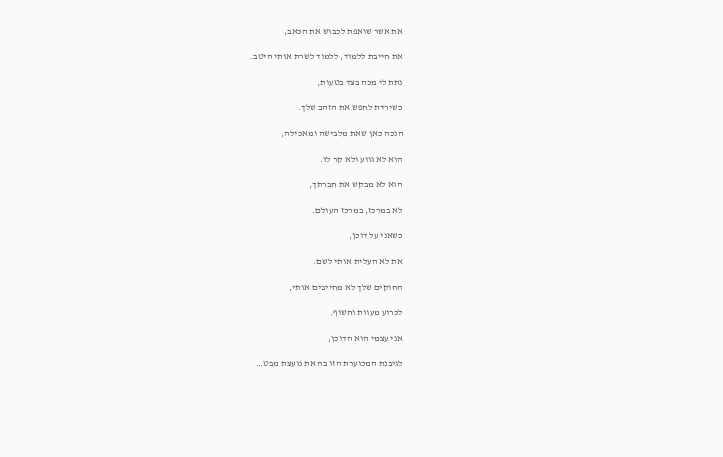את אשר שואפת לכבוש את הכאב,

את חייבת ללמוד, ללמוד לשרת אותי היטב.

נתת לי מכה בצד בטעות,

כשירדת לחפש את הזהב שלך.

הנכה כאן שאת מלבישה ומאכילה,

הוא לא גווע ולא קר לו.

הוא לא מבקש את חברתך,

לא במרכז, במרכז העולם.

כשאני על דוכן,

את לא העלית אותי לשם.

החוקים שלך לא מחייבים אותי,

לכרוע מעוות וחשוף.

אני עצמי הוא הדוכן,

לגיבנת המכוערת הזו בה את נועצת מבט…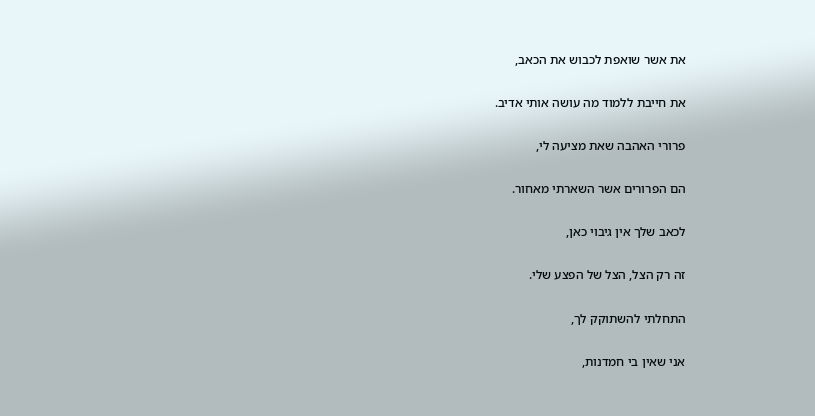את אשר שואפת לכבוש את הכאב,

את חייבת ללמוד מה עושה אותי אדיב.

פרורי האהבה שאת מציעה לי,

הם הפרורים אשר השארתי מאחור.

לכאב שלך אין גיבוי כאן,

זה רק הצל, הצל של הפצע שלי.

התחלתי להשתוקק לך,

אני שאין בי חמדנות,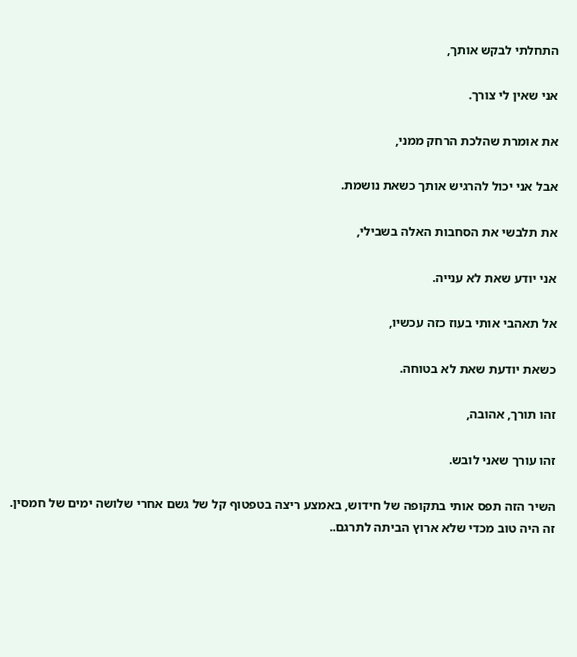התחלתי לבקש אותך,

אני שאין לי צורך.

את אומרת שהלכת הרחק ממני,

אבל אני יכול להרגיש אותך כשאת נושמת.

את תלבשי את הסחבות האלה בשבילי,

אני יודע שאת לא ענייה.

אל תאהבי אותי בעוז כזה עכשיו,

כשאת יודעת שאת לא בטוחה.

זהו תורך, אהובה,

זהו עורך שאני לובש.

השיר הזה תפס אותי בתקופה של חידוש, באמצע ריצה בטפטוף קל של גשם אחרי שלושה ימים של חמסין. זה היה טוב מכדי שלא ארוץ הביתה לתרגם..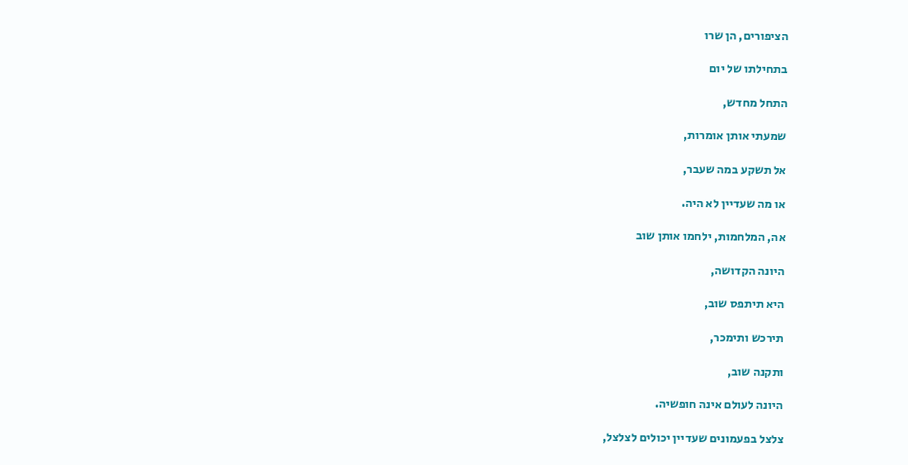הציפורים, הן שרו

בתחילתו של יום

התחל מחדש,

שמעתי אותן אומרות,

אל תשקע במה שעבר,

או מה שעדיין לא היה.

אה, המלחמות, ילחמו אותן שוב

היונה הקדושה,

היא תיתפס שוב,

תירכש ותימכר,

ותקנה שוב,

היונה לעולם אינה חופשיה.

צלצל בפעמונים שעדיין יכולים לצלצל,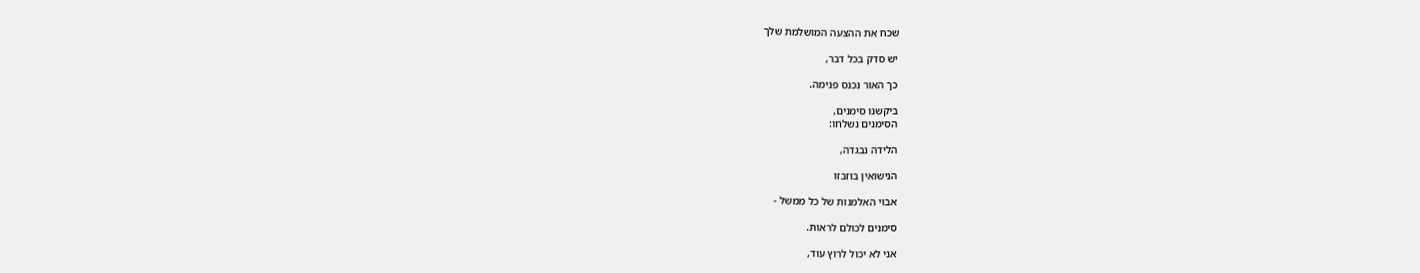שכח את ההצעה המושלמת שלך

יש סדק בכל דבר,

כך האור נכנס פנימה.

ביקשנו סימנים,
הסימנים נשלחו:

הלידה נבגדה,

הנישואין בוזבזו

אבוי האלמנות של כל ממשל -

סימנים לכולם לראות.

אני לא יכול לרוץ עוד,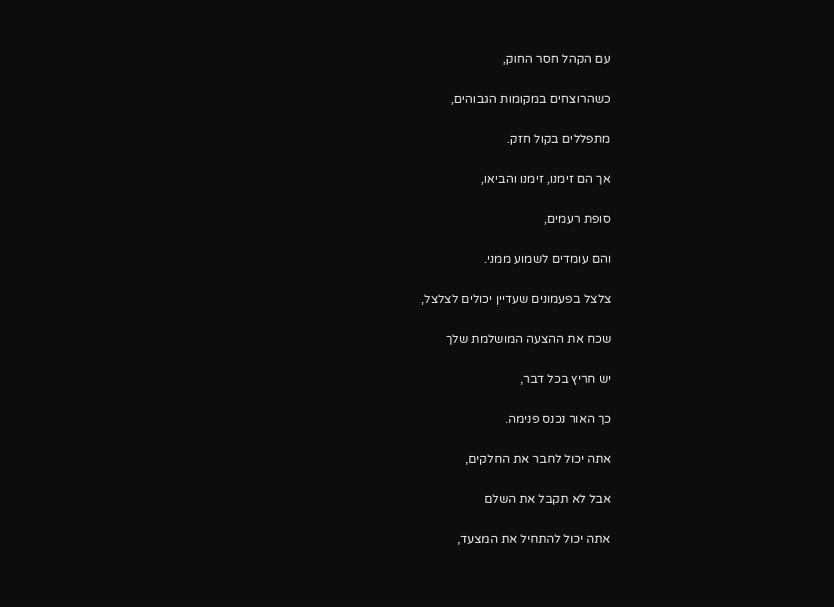עם הקהל חסר החוק,

כשהרוצחים במקומות הגבוהים,

מתפללים בקול חזק.

אך הם זימנו, זימנו והביאו,

סופת רעמים,

והם עומדים לשמוע ממני.

צלצל בפעמונים שעדיין יכולים לצלצל,

שכח את ההצעה המושלמת שלך

יש חריץ בכל דבר,

כך האור נכנס פנימה.

אתה יכול לחבר את החלקים,

אבל לא תקבל את השלם

אתה יכול להתחיל את המצעד,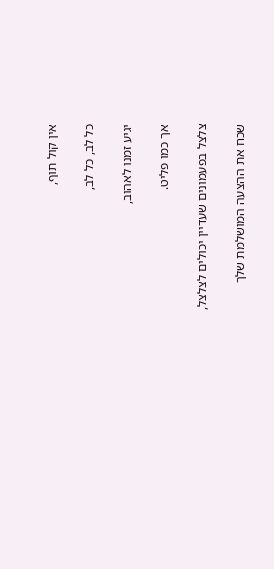אין קול תוף,

כל לב, כל לב,

יגיע זמנו לאהוב,

אך כמו פליט.

צלצל בפעמונים שעדיין יכולים לצלצל,

שכח את ההצעה המושלמת שלך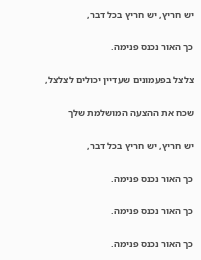יש חריץ, יש חריץ בכל דבר,

כך האור נכנס פנימה.

צלצל בפעמונים שעדיין יכולים לצלצל,

שכח את ההצעה המושלמת שלך

יש חריץ, יש חריץ בכל דבר,

כך האור נכנס פנימה.

כך האור נכנס פנימה.

כך האור נכנס פנימה.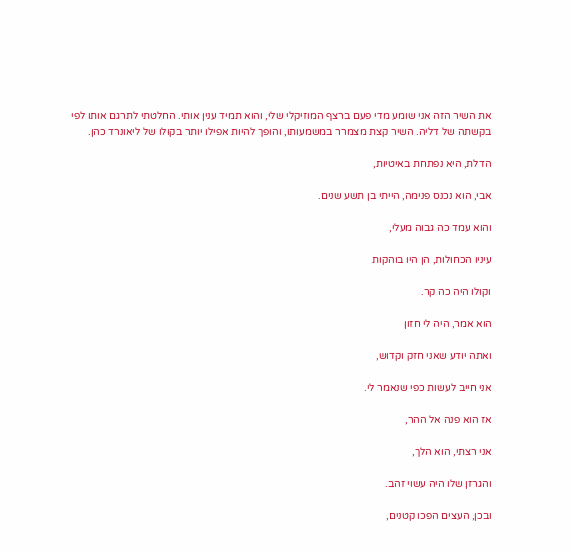את השיר הזה אני שומע מדי פעם ברצף המוזיקלי שלי, והוא תמיד ענין אותי. החלטתי לתרגם אותו לפי בקשתה של דליה. השיר קצת מצמרר במשמעותו, והופך להיות אפילו יותר בקולו של ליאונרד כהן.

הדלת, היא נפתחת באיטיות,

אבי, הוא נכנס פנימה, הייתי בן תשע שנים.

והוא עמד כה גבוה מעלי,

עיניו הכחולות, הן היו בוהקות

וקולו היה כה קר.

הוא אמר, היה לי חזון

ואתה יודע שאני חזק וקדוש,

אני חייב לעשות כפי שנאמר לי.

אז הוא פנה אל ההר,

אני רצתי, הוא הלך,

והגרזן שלו היה עשוי זהב.

ובכן, העצים הפכו קטנים,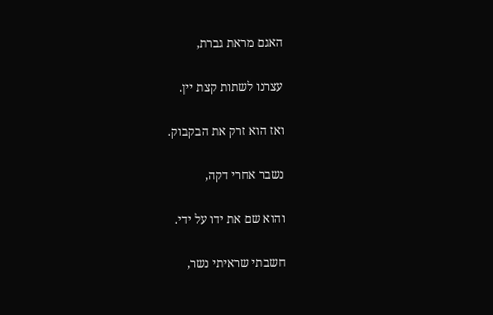האגם מראת גברת,

עצרנו לשתות קצת יין.

ואז הוא זרק את הבקבוק.

נשבר אחרי דקה,

והוא שם את ידו על ידי.

חשבתי שראיתי נשר,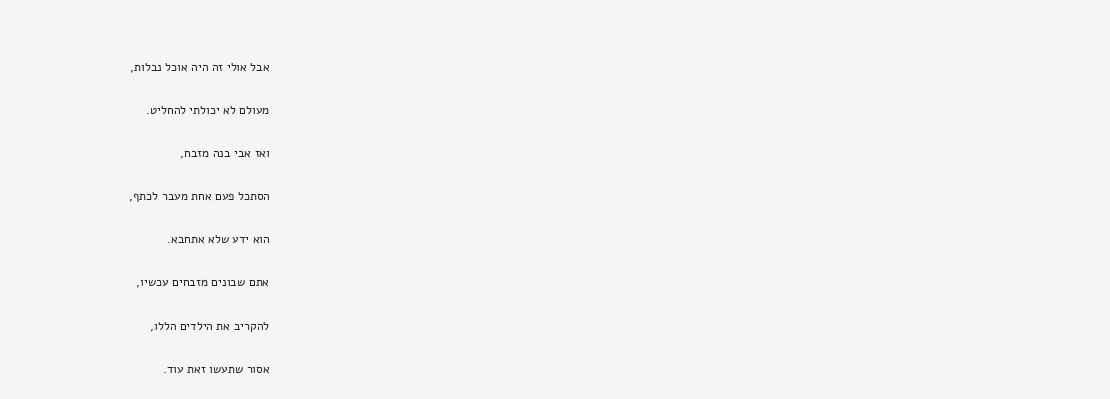אבל אולי זה היה אוכל נבלות,

מעולם לא יכולתי להחליט.

ואז אבי בנה מזבח,

הסתכל פעם אחת מעבר לכתף,

הוא ידע שלא אתחבא.

אתם שבונים מזבחים עכשיו,

להקריב את הילדים הללו,

אסור שתעשו זאת עוד.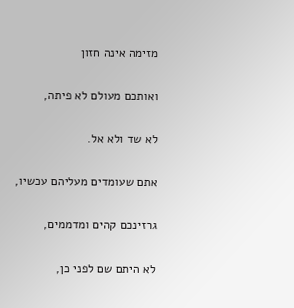מזימה אינה חזון

ואותכם מעולם לא פיתה,

לא שד ולא אל.

אתם שעומדים מעליהם עכשיו,

גרזינכם קהים ומדממים,

לא היתם שם לפני כן,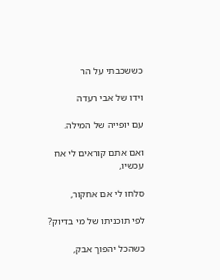כששכבתי על הר

וידו של אבי רעדה

עם יופייה של המילה.

ואם אתם קוראים לי אח עכשיו,

סלחו לי אם אחקור,

לפי תוכניתו של מי בדיוק?

כשהכל יהפוך אבק,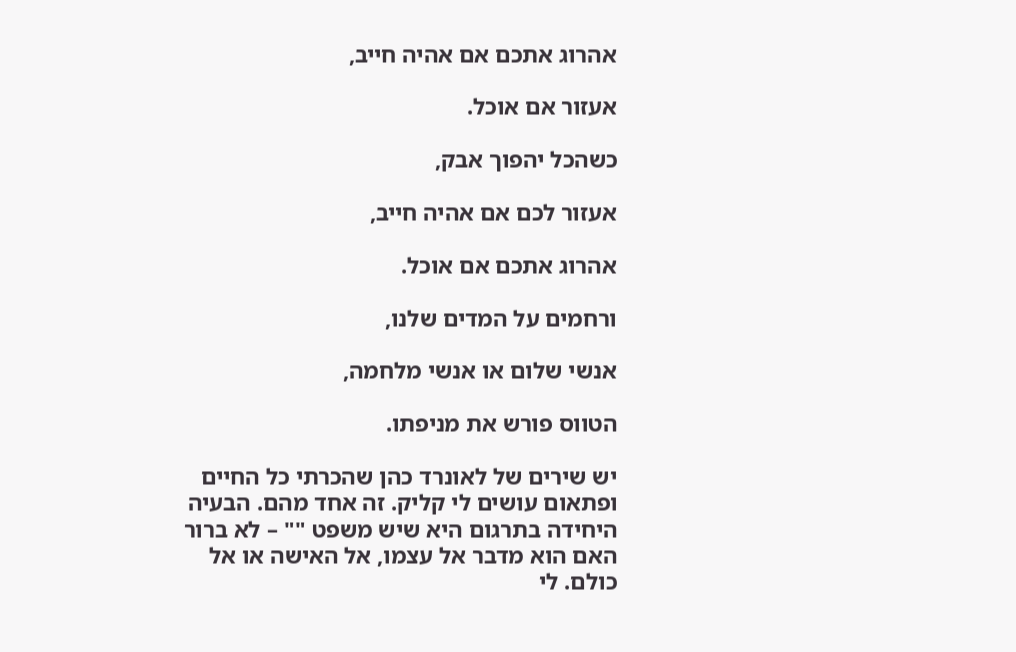אהרוג אתכם אם אהיה חייב,

אעזור אם אוכל.

כשהכל יהפוך אבק,

אעזור לכם אם אהיה חייב,

אהרוג אתכם אם אוכל.

ורחמים על המדים שלנו,

אנשי שלום או אנשי מלחמה,

הטווס פורש את מניפתו.

יש שירים של לאונרד כהן שהכרתי כל החיים ופתאום עושים לי קליק. זה אחד מהם. הבעיה היחידה בתרגום היא שיש משפט "" – לא ברור האם הוא מדבר אל עצמו, אל האישה או אל כולם. לי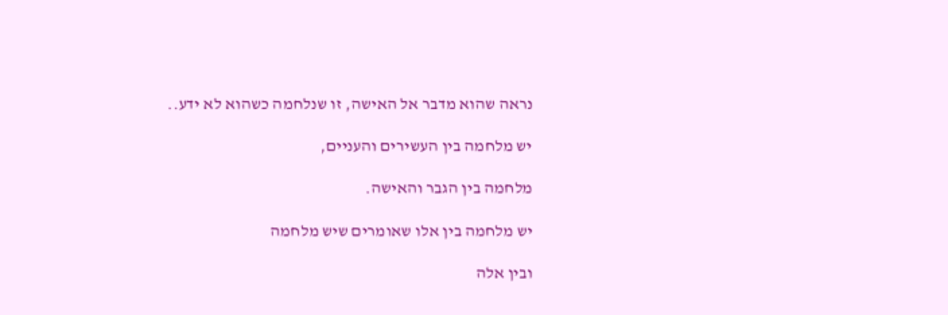נראה שהוא מדבר אל האישה, זו שנלחמה כשהוא לא ידע..

יש מלחמה בין העשירים והעניים,

מלחמה בין הגבר והאישה.

יש מלחמה בין אלו שאומרים שיש מלחמה

ובין אלה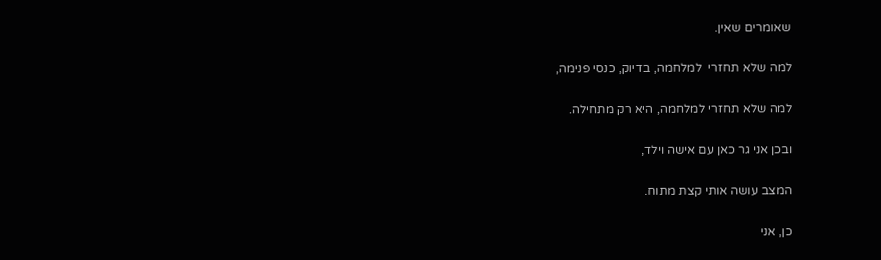שאומרים שאין.

למה שלא תחזרי  למלחמה, בדיוק, כנסי פנימה,

למה שלא תחזרי למלחמה, היא רק מתחילה.

ובכן אני גר כאן עם אישה וילד,

המצב עושה אותי קצת מתוח.

כן, אני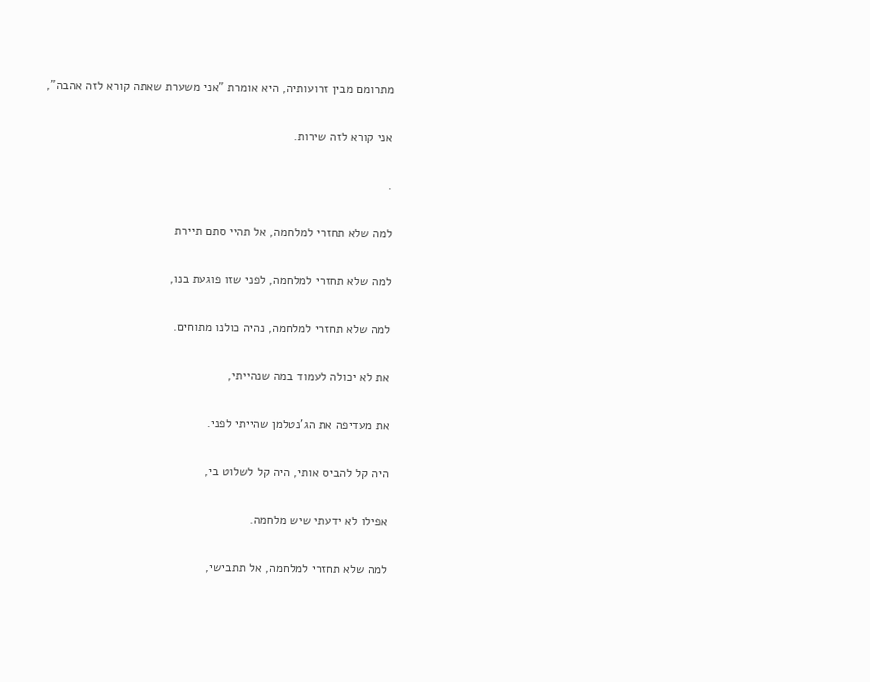מתרומם מבין זרועותיה, היא אומרת "אני משערת שאתה קורא לזה אהבה",

אני קורא לזה שירות.

.

למה שלא תחזרי למלחמה, אל תהיי סתם תיירת

למה שלא תחזרי למלחמה, לפני שזו פוגעת בנו,

למה שלא תחזרי למלחמה, נהיה כולנו מתוחים.

את לא יכולה לעמוד במה שנהייתי,

את מעדיפה את הג'נטלמן שהייתי לפני.

היה קל להביס אותי, היה קל לשלוט בי,

אפילו לא ידעתי שיש מלחמה.

למה שלא תחזרי למלחמה, אל תתבישי,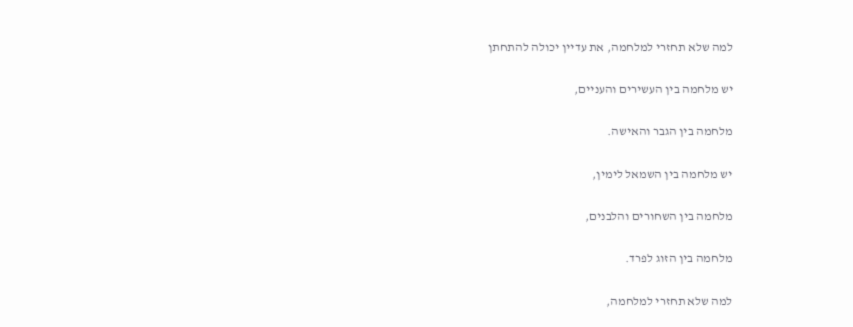למה שלא תחזרי למלחמה, את עדיין יכולה להתחתן

יש מלחמה בין העשירים והעניים,

מלחמה בין הגבר והאישה.

יש מלחמה בין השמאל לימין,

מלחמה בין השחורים והלבנים,

מלחמה בין הזוג לפרד.

למה שלא תחזרי למלחמה,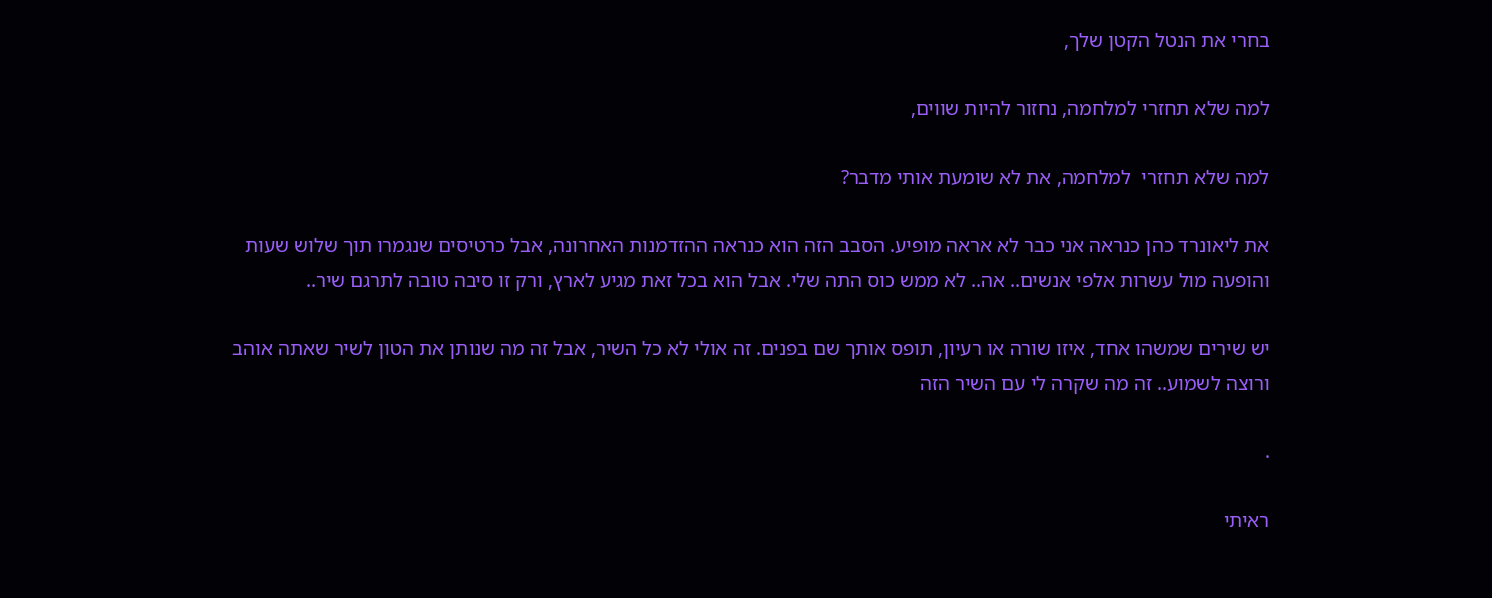בחרי את הנטל הקטן שלך,

למה שלא תחזרי למלחמה, נחזור להיות שווים,

למה שלא תחזרי  למלחמה, את לא שומעת אותי מדבר?

את ליאונרד כהן כנראה אני כבר לא אראה מופיע. הסבב הזה הוא כנראה ההזדמנות האחרונה, אבל כרטיסים שנגמרו תוך שלוש שעות והופעה מול עשרות אלפי אנשים.. אה.. לא ממש כוס התה שלי. אבל הוא בכל זאת מגיע לארץ, ורק זו סיבה טובה לתרגם שיר..

יש שירים שמשהו אחד, איזו שורה או רעיון, תופס אותך שם בפנים. זה אולי לא כל השיר, אבל זה מה שנותן את הטון לשיר שאתה אוהב ורוצה לשמוע.. זה מה שקרה לי עם השיר הזה

.

ראיתי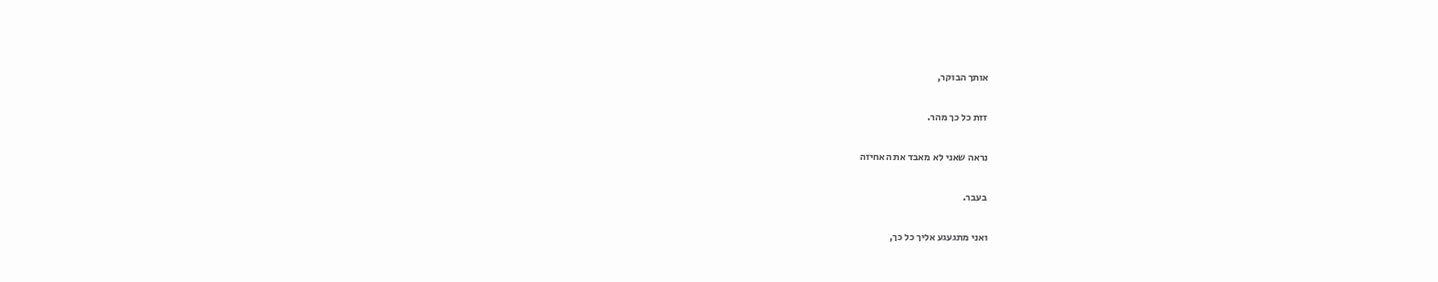אותך הבוקר,

זזת כל כך מהר.

נראה שאני לא מאבד את האחיזה

בעבר.

ואני מתגעגע אליך כל כך,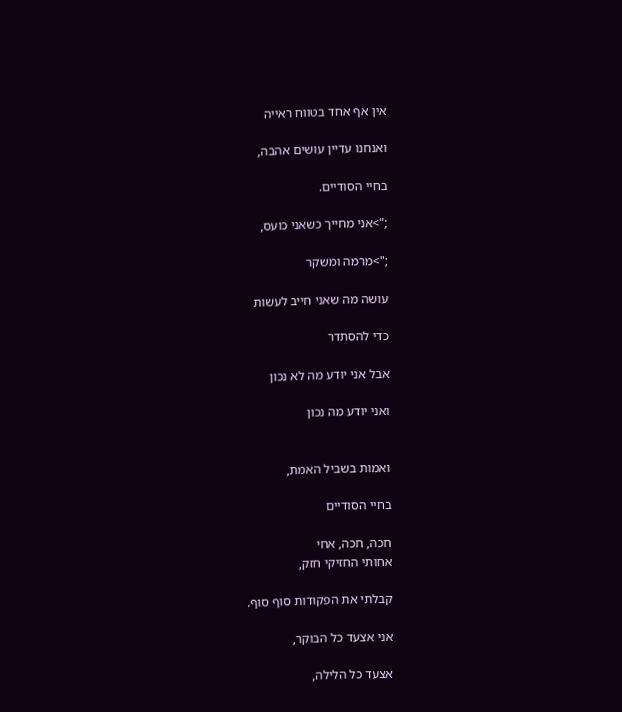אין אף אחד בטווח ראייה

ואנחנו עדיין עושים אהבה,

בחיי הסודיים.

;">אני מחייך כשאני כועס,

;">מרמה ומשקר

עושה מה שאני חייב לעשות

כדי להסתדר

אבל אני יודע מה לא נכון

ואני יודע מה נכון


ואמות בשביל האמת,

בחיי הסודיים

חכה, חכה, אחי
אחותי החזיקי חזק,

קבלתי את הפקודות סוף סוף.

אני אצעד כל הבוקר,

אצעד כל הלילה,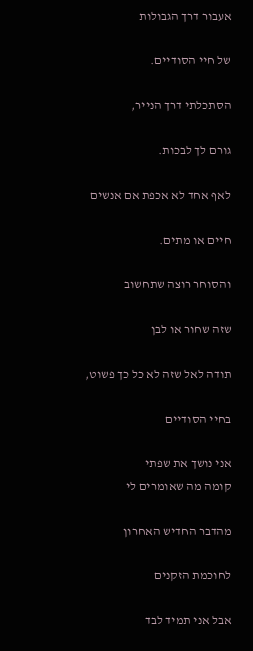אעבור דרך הגבולות

של חיי הסודיים.

הסתכלתי דרך הנייר,

גורם לך לבכות.

לאף אחד לא אכפת אם אנשים

חיים או מתים.

והסוחר רוצה שתחשוב

שזה שחור או לבן

תודה לאל שזה לא כל כך פשוט,

בחיי הסודיים

אני נושך את שפתי
קומה מה שאומרים לי

מהדבר החדיש האחרון

לחוכמת הזקנים

אבל אני תמיד לבד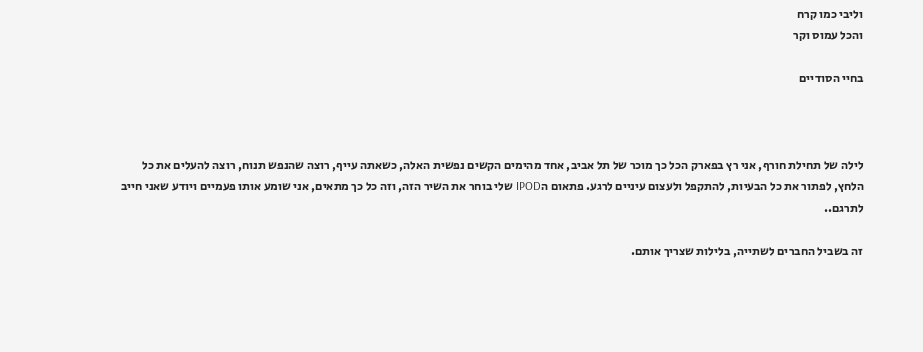וליבי כמו קרח
והכל עמוס וקר

בחיי הסודיים



לילה של תחילת חורף, אני רץ בפארק הכל כך מוכר של תל אביב, אחד מהימים הקשים נפשית האלה, כשאתה עייף, רוצה שהנפש תנוח, רוצה להעלים את כל הלחץ, לפתור את כל הבעיות, להתקפל ולעצום עיניים לרגע. פתאום הIPOD שלי בוחר את השיר הזה, וזה כל כך מתאים, אני שומע אותו פעמיים ויודע שאני חייב לתרגם..

זה בשביל החברים לשתייה, בלילות שצריך אותם.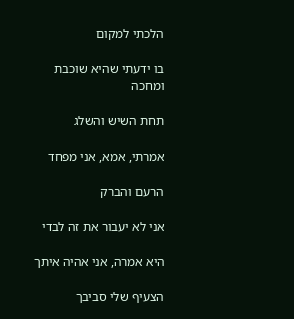הלכתי למקום

בו ידעתי שהיא שוכבת ומחכה

תחת השיש והשלג

אמרתי, אמא, אני מפחד

הרעם והברק

אני לא יעבור את זה לבדי

היא אמרה, אני אהיה איתך

הצעיף שלי סביבך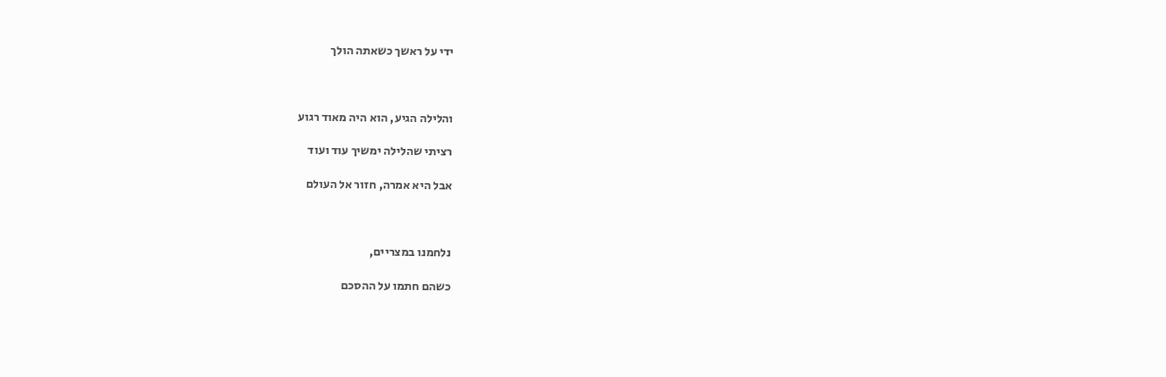ידי על ראשך כשאתה הולך



והלילה הגיע, הוא היה מאוד רגוע

רציתי שהלילה ימשיך עוד ועוד

אבל היא אמרה, חזור אל העולם



נלחמנו במצריים,

כשהם חתמו על ההסכם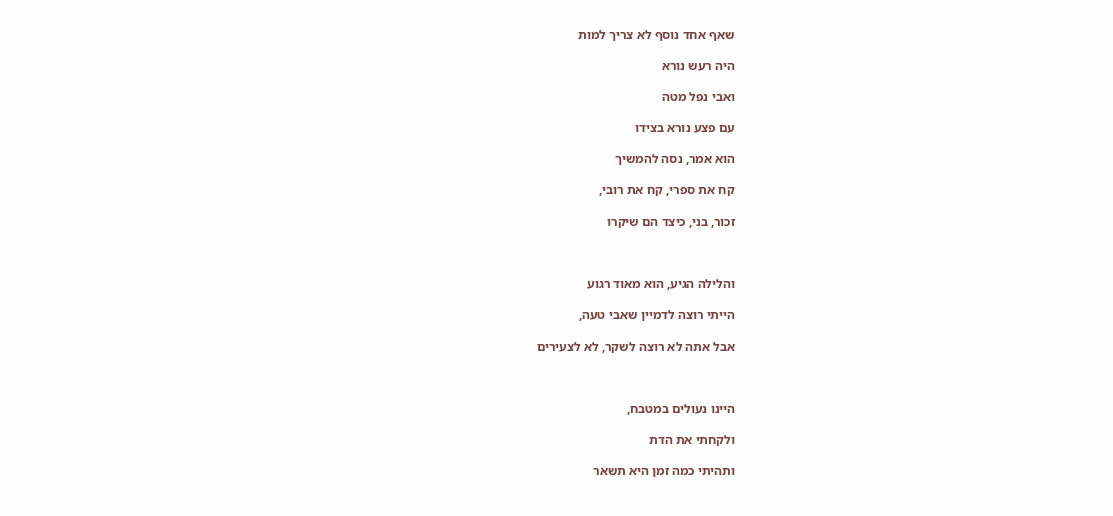שאף אחד נוסף לא צריך למות

היה רעש נורא

ואבי נפל מטה

עם פצע נורא בצידו

הוא אמר, נסה להמשיך

קח את ספרי, קח את רובי,

זכור, בני, כיצד הם שיקרו



והלילה הגיע, הוא מאוד רגוע

הייתי רוצה לדמיין שאבי טעה,

אבל אתה לא רוצה לשקר, לא לצעירים



היינו נעולים במטבח,

ולקחתי את הדת

ותהיתי כמה זמן היא תשאר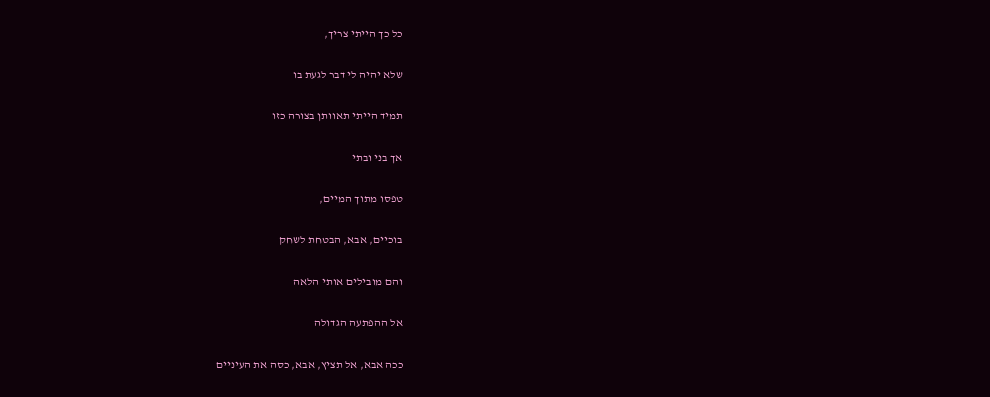כל כך הייתי צריך,

שלא יהיה לי דבר לגעת בו

תמיד הייתי תאוותן בצורה כזו

אך בני ובתי

טפסו מתוך המיים,

בוכיים, אבא, הבטחת לשחק

והם מובילים אותי הלאה

אל ההפתעה הגדולה

ככה אבא, אל תציץ, אבא, כסה את העיניים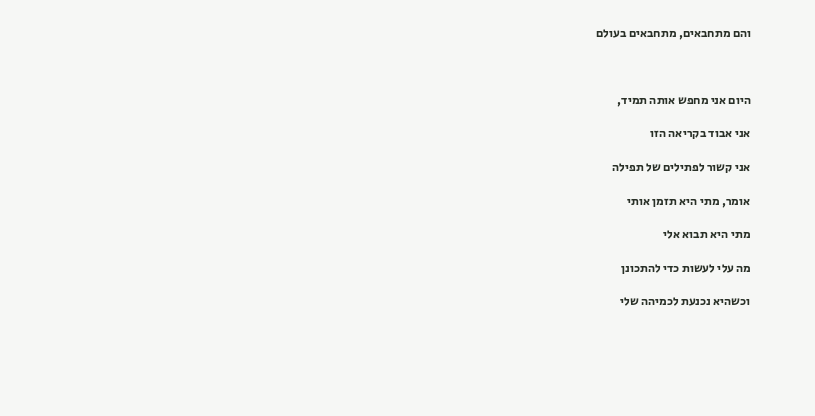והם מתחבאים, מתחבאים בעולם



היום אני מחפש אותה תמיד,

אני אבוד בקריאה הזו

אני קשור לפתילים של תפילה

אומר, מתי היא תזמן אותי

מתי היא תבוא אלי

מה עלי לעשות כדי להתכונן

וכשהיא נכנעת לכמיהה שלי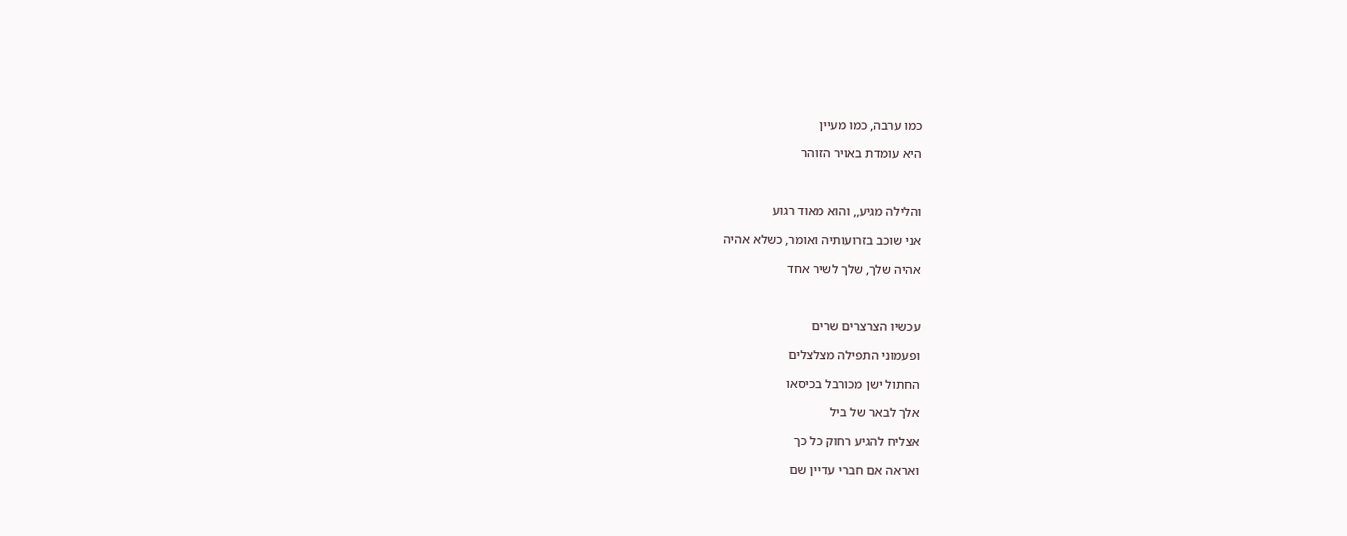כמו ערבה, כמו מעיין

היא עומדת באויר הזוהר



והלילה מגיע,, והוא מאוד רגוע

אני שוכב בזרועותיה ואומר, כשלא אהיה

אהיה שלך, שלך לשיר אחד



עכשיו הצרצרים שרים

ופעמוני התפילה מצלצלים

החתול ישן מכורבל בכיסאו

אלך לבאר של ביל

אצליח להגיע רחוק כל כך

ואראה אם חברי עדיין שם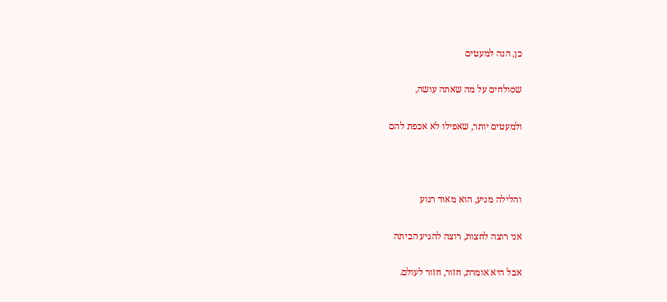כן, הנה למעטים

שסולחים על מה שאתה עושה,

ולמעטים יותר, שאפילו לא אכפת להם



והלילה מגיע, הוא מאוד רגוע

אני רוצה לחצות, רוצה להגיע הביתה

אבל היא אומרת, חזור, חזור לעולם.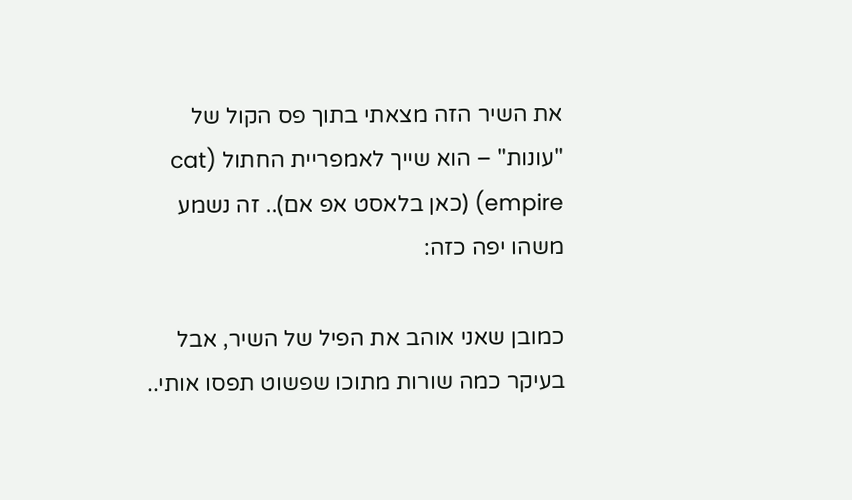את השיר הזה מצאתי בתוך פס הקול של "עונות" – הוא שייך לאמפריית החתול (cat empire) (כאן בלאסט אפ אם).. זה נשמע משהו יפה כזה:

כמובן שאני אוהב את הפיל של השיר, אבל בעיקר כמה שורות מתוכו שפשוט תפסו אותי..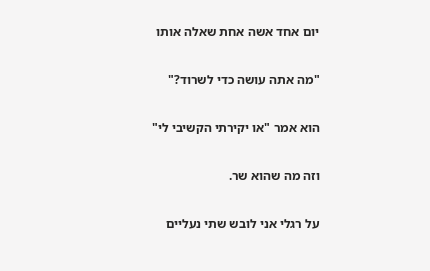יום אחד אשה אחת שאלה אותו

"מה אתה עושה כדי לשרוד?"

הוא אמר "או יקירתי הקשיבי לי"

וזה מה שהוא שר.

על רגלי אני לובש שתי נעליים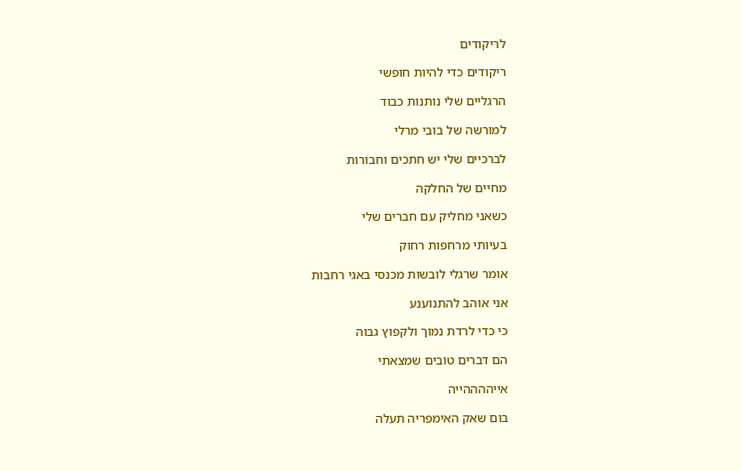לריקודים

ריקודים כדי להיות חופשי

הרגליים שלי נותנות כבוד

למורשה של בובי מרלי

לברכיים שלי יש חתכים וחבורות

מחיים של החלקה

כשאני מחליק עם חברים שלי

בעיותי מרחפות רחוק

אומר שרגלי לובשות מכנסי באגי רחבות

אני אוהב להתנוענע

כי כדי לרדת נמוך ולקפוץ גבוה

הם דברים טובים שמצאתי

אייההההייה

בום שאק האימפריה תעלה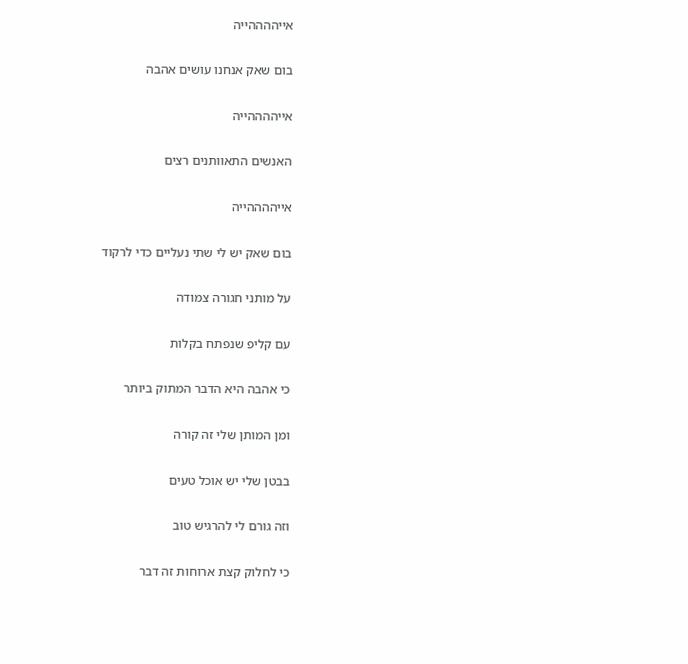אייההההייה

בום שאק אנחנו עושים אהבה

אייההההייה

האנשים התאוותנים רצים

אייההההייה

בום שאק יש לי שתי נעליים כדי לרקוד

על מותני חגורה צמודה

עם קליפ שנפתח בקלות

כי אהבה היא הדבר המתוק ביותר

ומן המותן שלי זה קורה

בבטן שלי יש אוכל טעים

וזה גורם לי להרגיש טוב

כי לחלוק קצת ארוחות זה דבר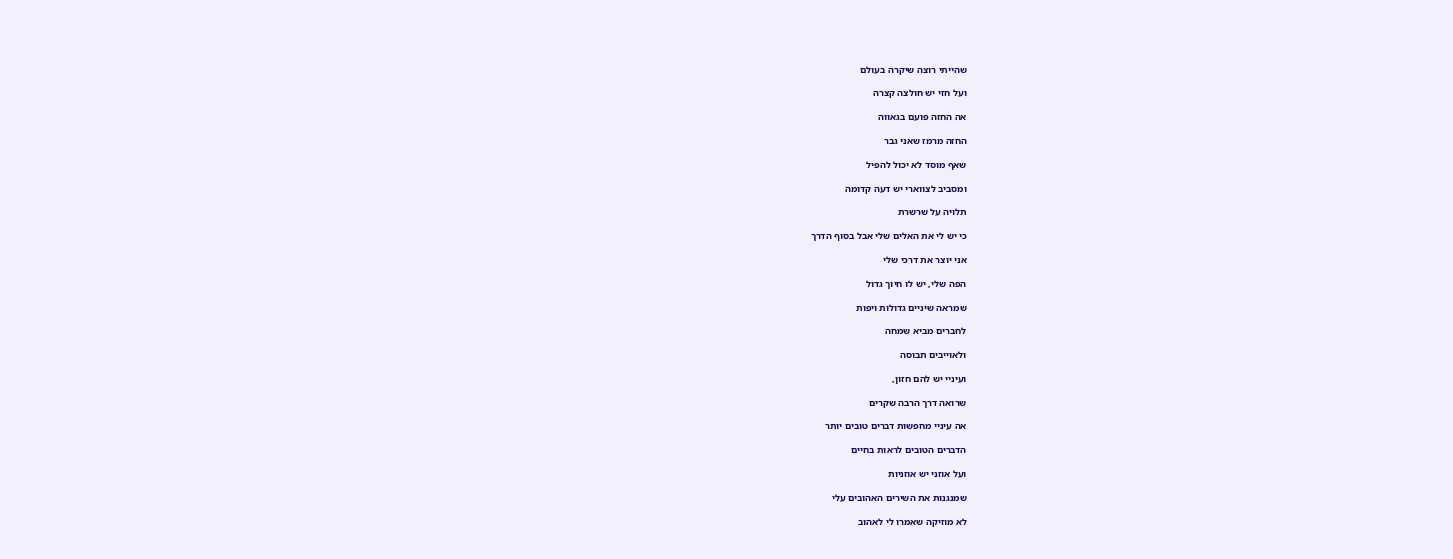שהייתי רוצה שיקרה בעולם

ועל חזי יש חולצה קצרה

אה החזה פועם בגאווה

החזה מרמז שאני גבר

שאף מוסד לא יכול להפיל

ומסביב לצווארי יש דעה קדומה

תלויה על שרשרת

כי יש לי את האלים שלי אבל בסוף הדרך

אני יוצר את דרכי שלי

הפה שלי, יש לו חיוך גדול

שמראה שיניים גדולות ויפות

לחברים מביא שמחה

ולאוייבים תבוסה

ועיניי יש להם חזון,

שרואה דרך הרבה שקרים

אה עיניי מחפשות דברים טובים יותר

הדברים הטובים לראות בחיים

ועל אוזני יש אוזניות

שמנגנות את השירים האהובים עלי

לא מוזיקה שאמרו לי לאהוב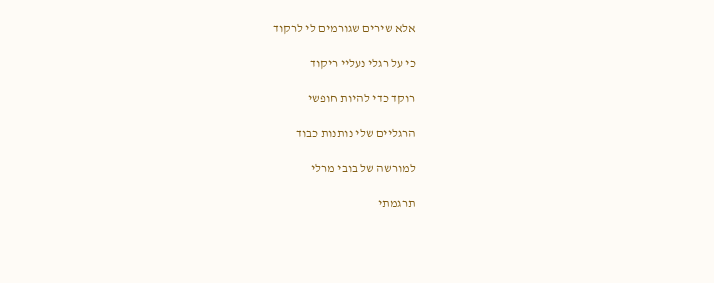אלא שירים שגורמים לי לרקוד

כי על רגלי נעליי ריקוד

רוקד כדי להיות חופשי

הרגליים שלי נותנות כבוד

למורשה של בובי מרלי

תרגמתי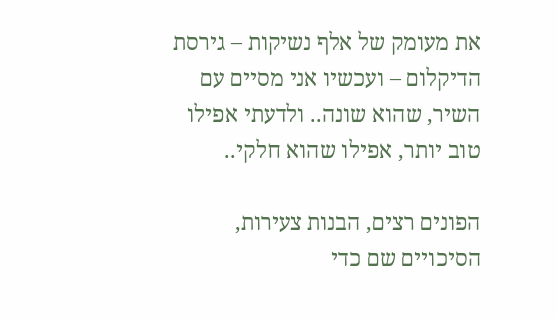את מעומק של אלף נשיקות – גירסת הדיקלום – ועכשיו אני מסיים עם השיר, שהוא שונה.. ולדעתי אפילו טוב יותר, אפילו שהוא חלקי..

הפונים רצים, הבנות צעירות,
הסיכויים שם כדי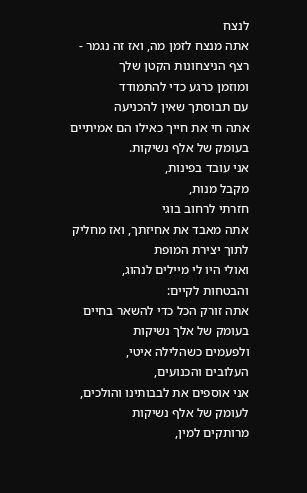לנצח
אתה מנצח לזמן מה, ואז זה נגמר -
רצף הניצחונות הקטן שלך
ומוזמן כרגע כדי להתמודד
עם תבוסתך שאין להכניעה
אתה חי את חייך כאילו הם אמיתיים
בעומק של אלף נשיקות.
אני עובד בפינות,
מקבל מנות,
חזרתי לרחוב בוגי
אתה מאבד את אחיזתך, ואז מחליק
לתוך יצירת המופת
ואולי היו לי מיילים לנהוג,
והבטחות לקיים:
אתה זורק הכל כדי להשאר בחיים
בעומק של אלך נשיקות
ולפעמים כשהלילה איטי,
העלובים והכנועים,
אני אוספים את לבבותינו והולכים,
לעומק של אלף נשיקות
מרותקים למין,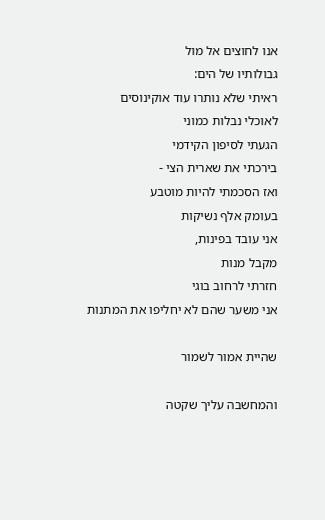אנו לחוצים אל מול
גבולותיו של הים:
ראיתי שלא נותרו עוד אוקינוסים
לאוכלי נבלות כמוני
הגעתי לסיפון הקידמי
בירכתי את שארית הצי -
ואז הסכמתי להיות מוטבע
בעומק אלף נשיקות
אני עובד בפינות,
מקבל מנות
חזרתי לרחוב בוגי
אני משער שהם לא יחליפו את המתנות

שהיית אמור לשמור

והמחשבה עליך שקטה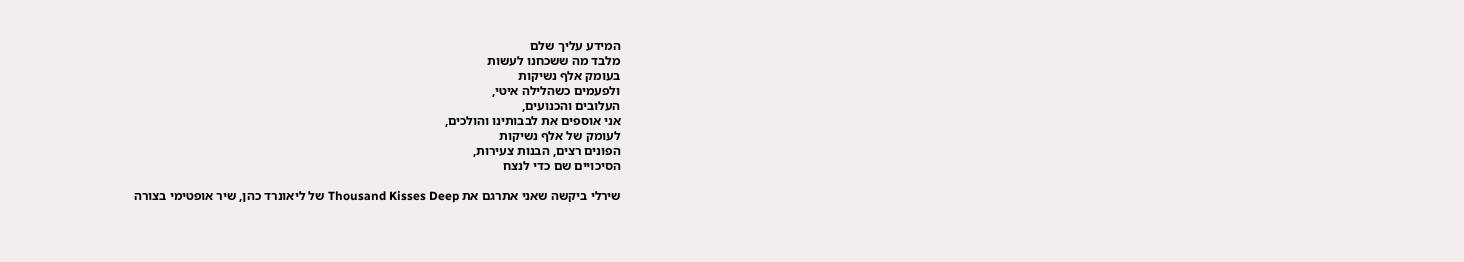המידע עליך שלם
מלבד מה ששכחנו לעשות
בעומק אלף נשיקות
ולפעמים כשהלילה איטי,
העלובים והכנועים,
אני אוספים את לבבותינו והולכים,
לעומק של אלף נשיקות
הפונים רצים, הבנות צעירות,
הסיכויים שם כדי לנצח

שירלי ביקשה שאני אתרגם את Thousand Kisses Deep של ליאונרד כהן, שיר אופטימי בצורה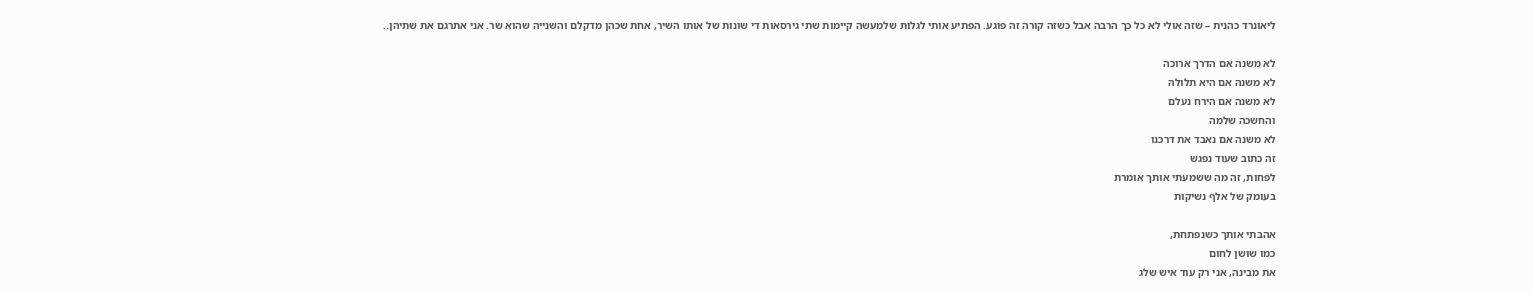ליאונרד כהנית – שזה אולי לא כל כך הרבה אבל כשזה קורה זה פוגע. הפתיע אותי לגלות שלמעשה קיימות שתי גירסאות די שונות של אותו השיר, אחת שכהן מדקלם והשנייה שהוא שר. אני אתרגם את שתיהן..

לא משנה אם הדרך ארוכה
לא משנה אם היא תלולה
לא משנה אם הירח נעלם
והחשכה שלמה
לא משנה אם נאבד את דרכנו
זה כתוב שעוד נפגש
לפחות, זה מה ששמעתי אותך אומרת
בעומק של אלף נשיקות

אהבתי אותך כשנפתחת,
כמו שושן לחום
את מבינה, אני רק עוד איש שלג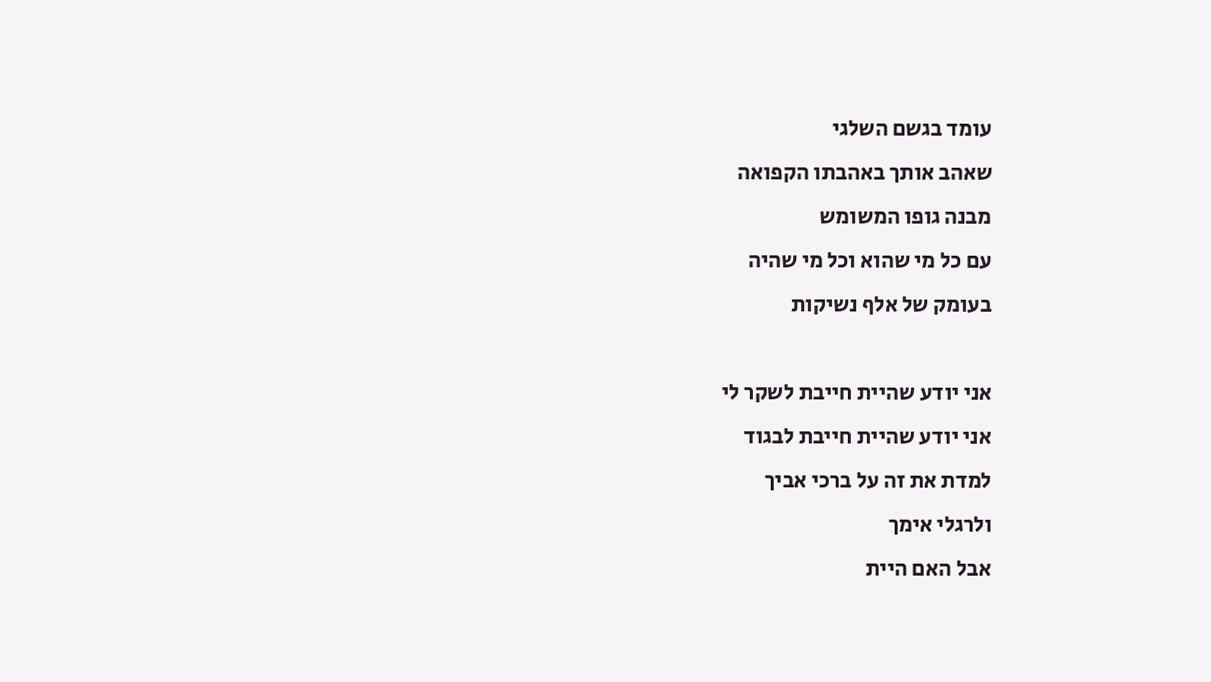עומד בגשם השלגי
שאהב אותך באהבתו הקפואה
מבנה גופו המשומש
עם כל מי שהוא וכל מי שהיה
בעומק של אלף נשיקות

אני יודע שהיית חייבת לשקר לי
אני יודע שהיית חייבת לבגוד
למדת את זה על ברכי אביך
ולרגלי אימך
אבל האם היית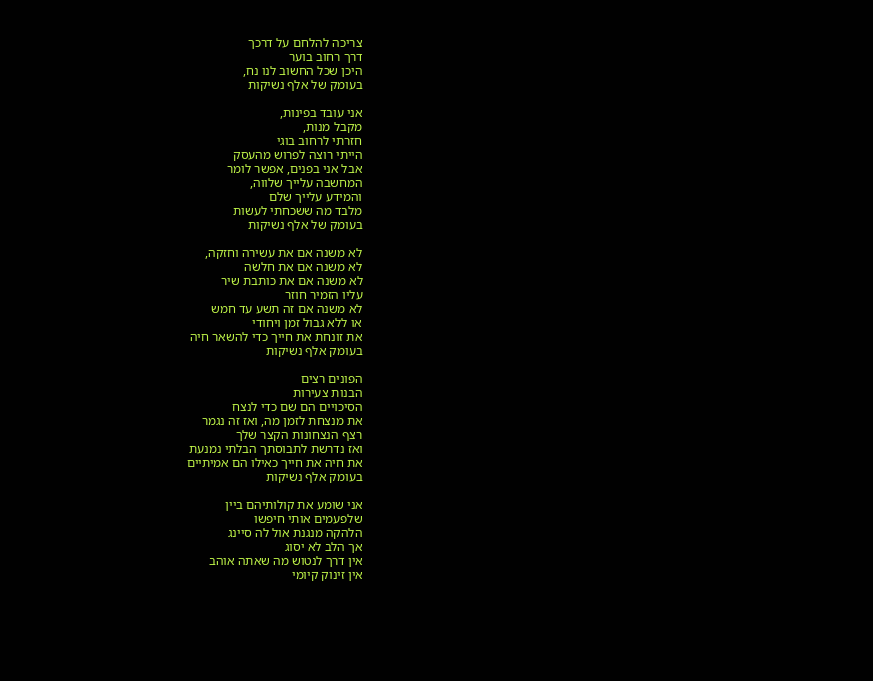צריכה להלחם על דרכך
דרך רחוב בוער
היכן שכל החשוב לנו נח,
בעומק של אלף נשיקות

אני עובד בפינות,
מקבל מנות,
חזרתי לרחוב בוגי
הייתי רוצה לפרוש מהעסק
אבל אני בפנים, אפשר לומר
המחשבה עלייך שלווה,
והמידע עלייך שלם
מלבד מה ששכחתי לעשות
בעומק של אלף נשיקות

לא משנה אם את עשירה וחזקה,
לא משנה אם את חלשה
לא משנה אם את כותבת שיר
עליו הזמיר חוזר
לא משנה אם זה תשע עד חמש
או ללא גבול זמן ויחודי
את זונחת את חייך כדי להשאר חיה
בעומק אלף נשיקות

הפונים רצים
הבנות צעירות
הסיכויים הם שם כדי לנצח
את מנצחת לזמן מה, ואז זה נגמר
רצף הנצחונות הקצר שלך
ואז נדרשת לתבוסתך הבלתי נמנעת
את חיה את חייך כאילו הם אמיתיים
בעומק אלף נשיקות

אני שומע את קולותיהם ביין
שלפעמים אותי חיפשו
הלהקה מנגנת אול לה סיינג
אך הלב לא יסוג
אין דרך לנטוש מה שאתה אוהב
אין זינוק קיומי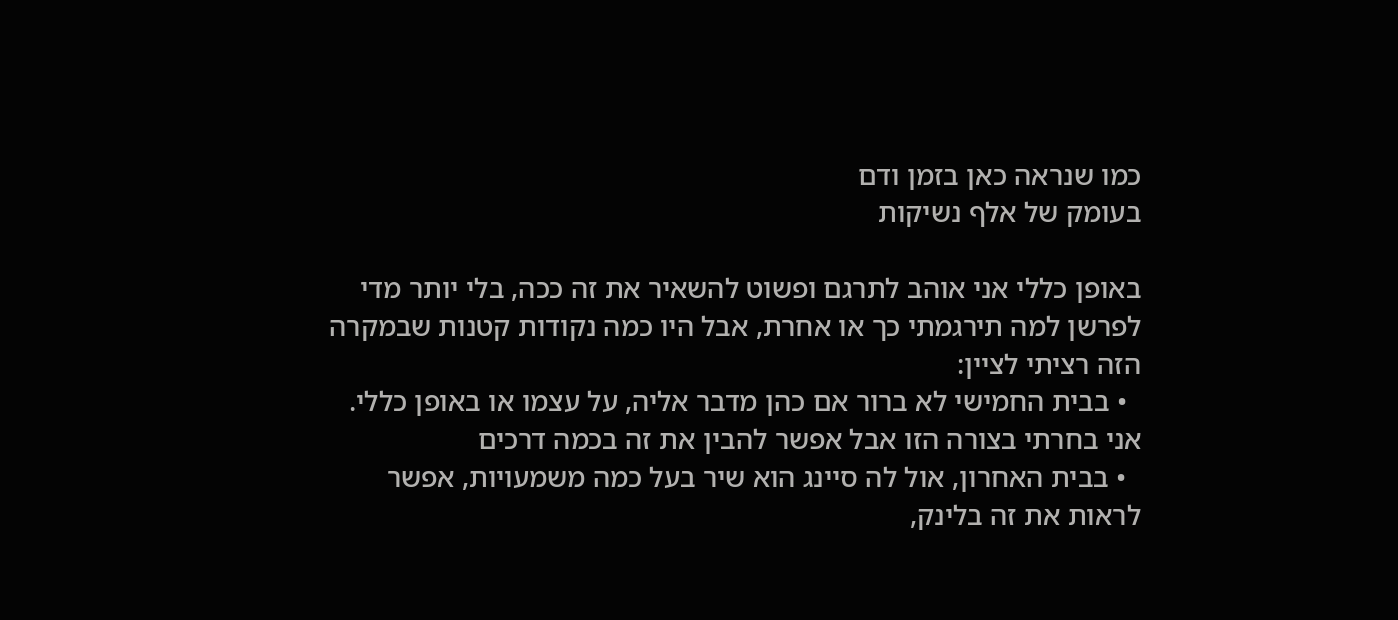כמו שנראה כאן בזמן ודם
בעומק של אלף נשיקות

באופן כללי אני אוהב לתרגם ופשוט להשאיר את זה ככה, בלי יותר מדי לפרשן למה תירגמתי כך או אחרת, אבל היו כמה נקודות קטנות שבמקרה הזה רציתי לציין:
  • בבית החמישי לא ברור אם כהן מדבר אליה, על עצמו או באופן כללי. אני בחרתי בצורה הזו אבל אפשר להבין את זה בכמה דרכים
  • בבית האחרון, אול לה סיינג הוא שיר בעל כמה משמעויות, אפשר לראות את זה בלינק,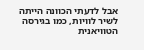אבל לדעתי הכוונה הייתה לשיר לוויות, כמו בגירסה הטוויאנית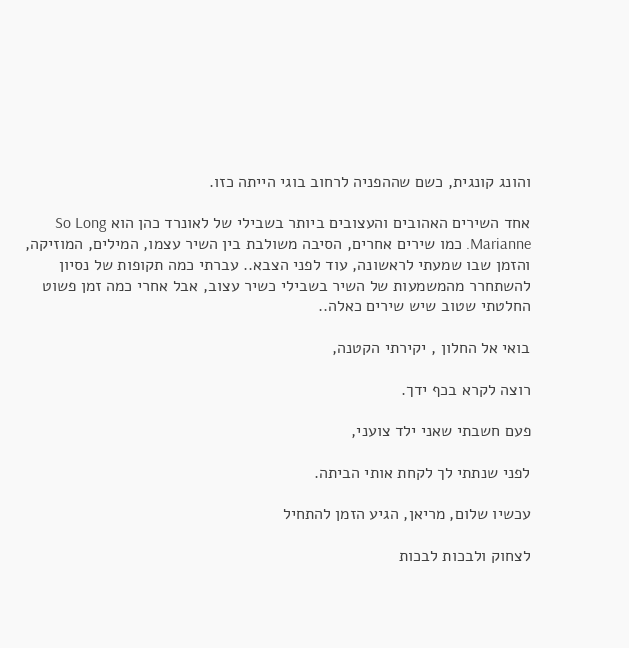והונג קונגית, כשם שההפניה לרחוב בוגי הייתה כזו.

אחד השירים האהובים והעצובים ביותר בשבילי של לאונרד כהן הוא So Long Marianne. כמו שירים אחרים, הסיבה משולבת בין השיר עצמו, המילים, המוזיקה, והזמן שבו שמעתי לראשונה, עוד לפני הצבא.. עברתי כמה תקופות של נסיון להשתחרר מהמשמעות של השיר בשבילי כשיר עצוב, אבל אחרי כמה זמן פשוט החלטתי שטוב שיש שירים כאלה..

בואי אל החלון , יקירתי הקטנה,

רוצה לקרא בכף ידך.

פעם חשבתי שאני ילד צועני,

לפני שנתתי לך לקחת אותי הביתה.

עכשיו שלום, מריאן, הגיע הזמן להתחיל

לצחוק ולבכות לבכות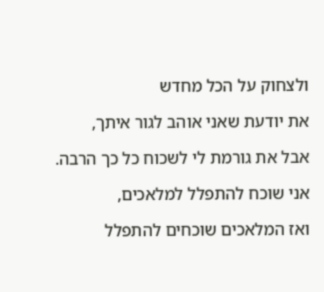ולצחוק על הכל מחדש

את יודעת שאני אוהב לגור איתך,

אבל את גורמת לי לשכוח כל כך הרבה.

אני שוכח להתפלל למלאכים,

ואז המלאכים שוכחים להתפלל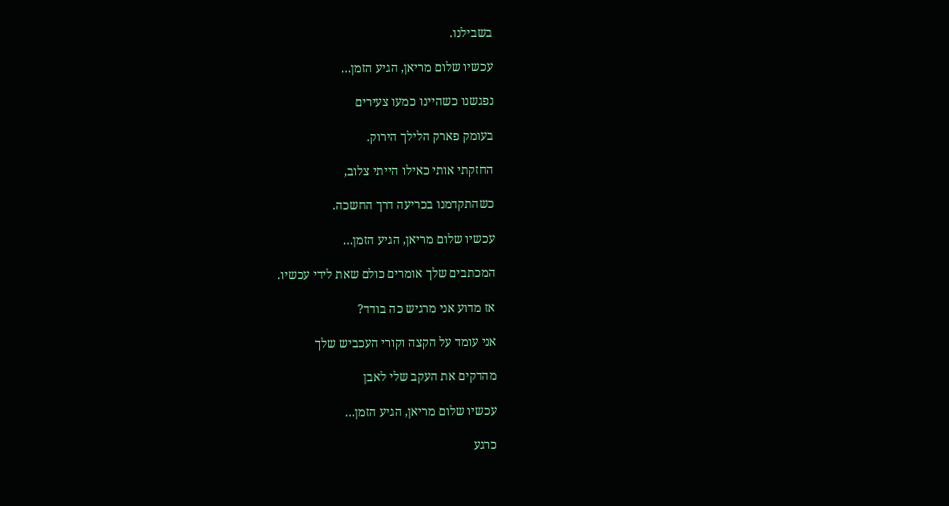בשבילנו.

עכשיו שלום מריאן, הגיע הזמן…

נפגשנו כשהיינו כמעו צעירים

בעומק פארק הלילך הירוק.

החזקתי אותי כאילו הייתי צלוב,

כשהתקדמנו בכריעה דרך החשכה.

עכשיו שלום מריאן, הגיע הזמן…

המכתבים שלך אומרים כולם שאת לידי עכשיו.

אז מדוע אני מרגיש כה בודד?

אני עומד על הקצה וקורי העכביש שלך

מהדקים את העקב שלי לאבן

עכשיו שלום מריאן, הגיע הזמן…

כרגע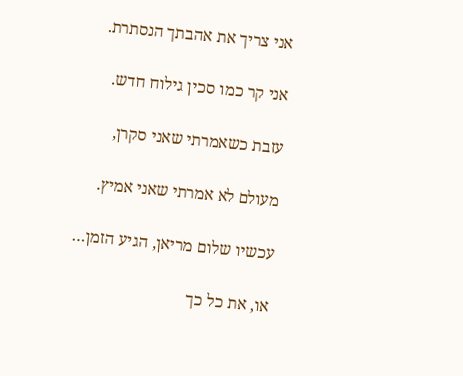אני צריך את אהבתך הנסתרת.

אני קר כמו סכין גילוח חדש.

עזבת כשאמרתי שאני סקרן,

מעולם לא אמרתי שאני אמיץ.

עכשיו שלום מריאן, הגיע הזמן…

או, את כל כך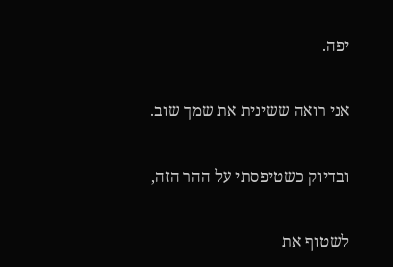יפה.

אני רואה ששינית את שמך שוב.

ובדיוק כשטיפסתי על ההר הזה,

לשטוף את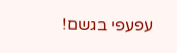עפעפי בגשם!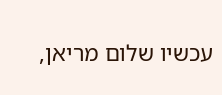עכשיו שלום מריאן,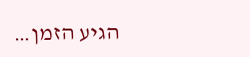הגיע הזמן…